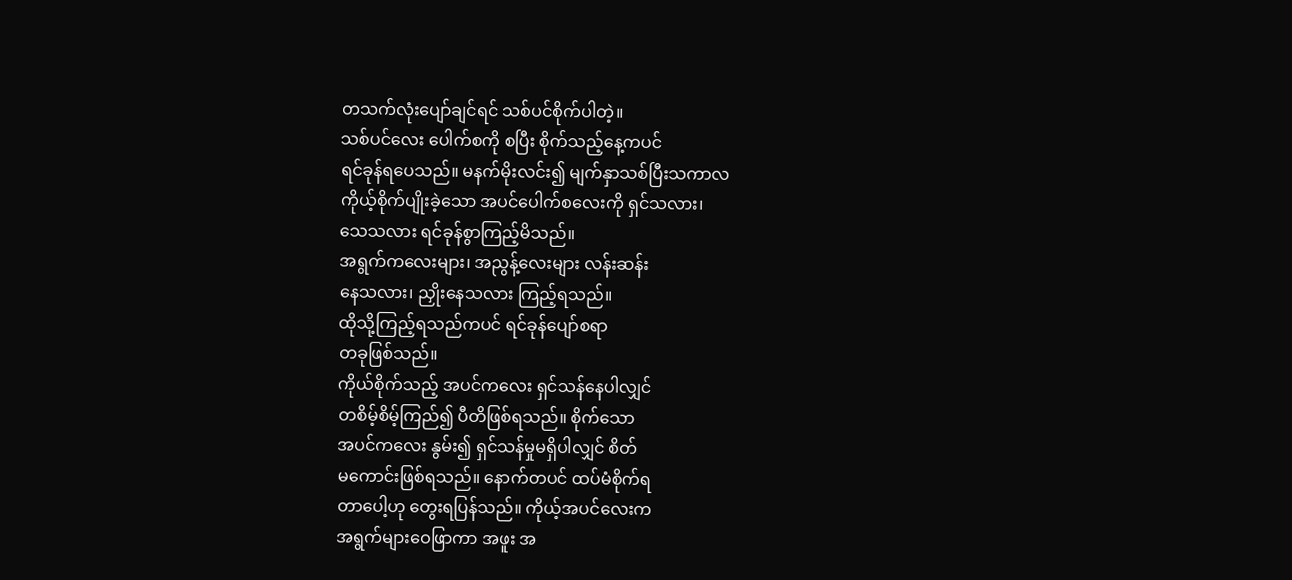တသက်လုံးပျော်ချင်ရင် သစ်ပင်စိုက်ပါတဲ့။
သစ်ပင်လေး ပေါက်စကို စပြီး စိုက်သည့်နေ့ကပင်
ရင်ခုန်ရပေသည်။ မနက်မိုးလင်း၍ မျက်နှာသစ်ပြီးသကာလ
ကိုယ့်စိုက်ပျိုးခဲ့သော အပင်ပေါက်စလေးကို ရှင်သလား၊
သေသလား ရင်ခုန်စွာကြည့်မိသည်။
အရွက်ကလေးများ၊ အညွန့်လေးများ လန်းဆန်း
နေသလား၊ ညှိုးနေသလား ကြည့်ရသည်။
ထိုသို့ကြည့်ရသည်ကပင် ရင်ခုန်ပျော်စရာ
တခုဖြစ်သည်။
ကိုယ်စိုက်သည့် အပင်ကလေး ရှင်သန်နေပါလျှင်
တစိမ့်စိမ့်ကြည်၍ ပီတိဖြစ်ရသည်။ စိုက်သော
အပင်ကလေး နွမ်း၍ ရှင်သန်မှုမရှိပါလျှင် စိတ်
မကောင်းဖြစ်ရသည်။ နောက်တပင် ထပ်မံစိုက်ရ
တာပေါ့ဟု တွေးရပြန်သည်။ ကိုယ့်အပင်လေးက
အရွက်များဝေဖြာကာ အဖူး အ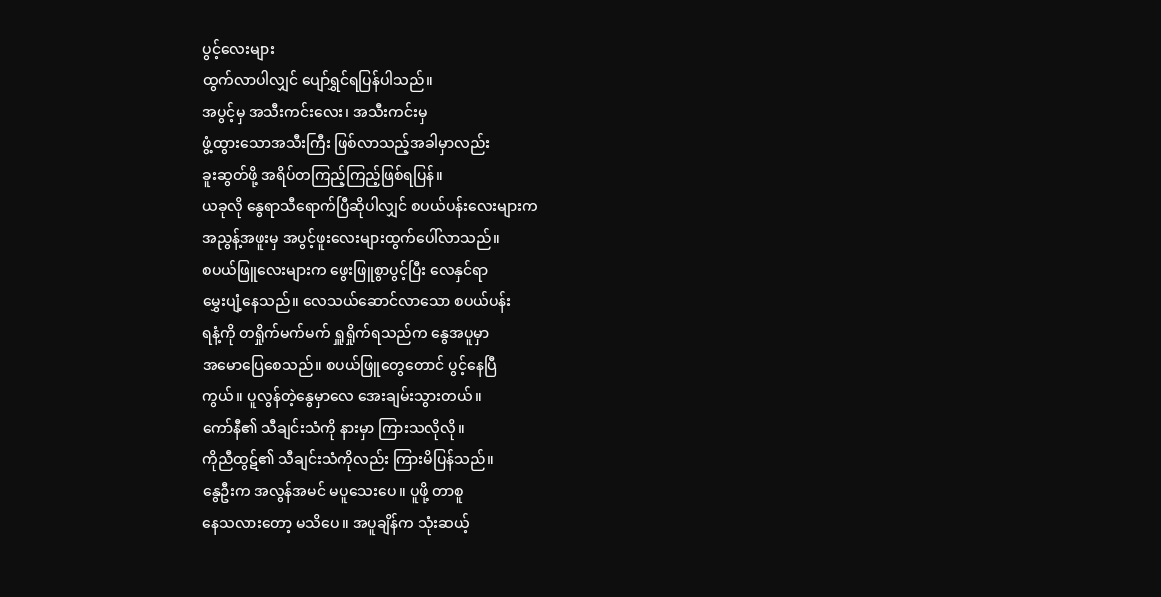ပွင့်လေးများ
ထွက်လာပါလျှင် ပျော်ရွှင်ရပြန်ပါသည်။
အပွင့်မှ အသီးကင်းလေး၊ အသီးကင်းမှ
ဖွံ့ထွားသောအသီးကြီး ဖြစ်လာသည့်အခါမှာလည်း
ခူးဆွတ်ဖို့ အရိပ်တကြည့်ကြည့်ဖြစ်ရပြန်။
ယခုလို နွေရာသီရောက်ပြီဆိုပါလျှင် စပယ်ပန်းလေးများက
အညွန့်အဖူးမှ အပွင့်ဖူးလေးများထွက်ပေါ်လာသည်။
စပယ်ဖြူလေးများက ဖွေးဖြူစွာပွင့်ပြီး လေနှင်ရာ
မွှေးပျံ့နေသည်။ လေသယ်ဆောင်လာသော စပယ်ပန်း
ရနံ့ကို တရှိုက်မက်မက် ရှူရှိုက်ရသည်က နွေအပူမှာ
အမောပြေစေသည်။ စပယ်ဖြူတွေတောင် ပွင့်နေပြီ
ကွယ်။ ပူလွန်တဲ့နွေမှာလေ အေးချမ်းသွားတယ်။
ကော်နီ၏ သီချင်းသံကို နားမှာ ကြားသလိုလို။
ကိုညီထွဋ်၏ သီချင်းသံကိုလည်း ကြားမိပြန်သည်။
နွေဦးက အလွန်အမင် မပူသေးပေ။ ပူဖို့ တာစူ
နေသလားတော့ မသိပေ။ အပူချိန်က သုံးဆယ့်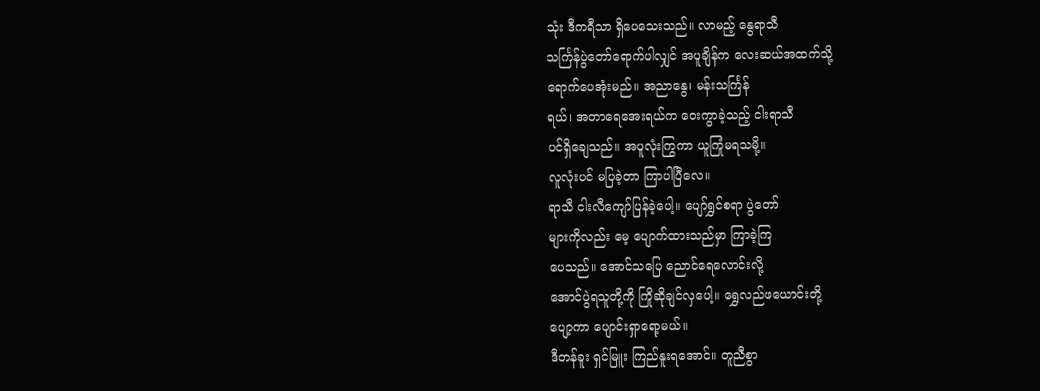သုံး ဒီကရီသာ ရှိပေသေးသည်။ လာမည့် နွေရာသီ
သင်္ကြန်ပွဲတော်ရောက်ပါလျှင် အပူချိန်က လေးဆယ်အထက်သို့
ရောက်ပေအုံးမည်။ အညာနွေ၊ မန်းသင်္ကြန်
ရယ်၊ အတာရေအေးရယ်က ဝေးကွာခဲ့သည့် ငါးရာသီ
ပင်ရှိချေသည်။ အပူလုံးကြွကာ ယူကြုံမရသမို့။
လူလုံးပင် မပြခဲ့တာ ကြာပါပြီလေ။
ရာသီ ငါးလီကျော်ပြန်ခဲ့ပေါ့။ ပျော်ရွှင်စရာ ပွဲတော်
များကိုလည်း မေ့ ပျောက်ထားသည်မှာ ကြာခဲ့ကြ
ပေသည်။ အောင်သပြေ ညောင်ရေလောင်းလို့
အောင်ပွဲရသူတို့ကို ကြိုဆိုချင်လှပေါ့။ ရွှေလည်ဖယောင်းတို့
ပျော့ကာ ပျောင်းရှာရော့မယ်။
ဒီတန်ခူး ရှင်မြူး ကြည်နူးရအောင်။ တူညီစွာ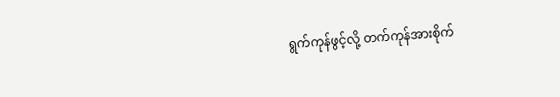ရွက်ကုန်ဖွင့်လို့ တက်ကုန်အားစိုက်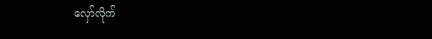လှော်လိုက်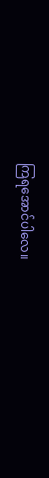ကြရအောင်ပါလေ။